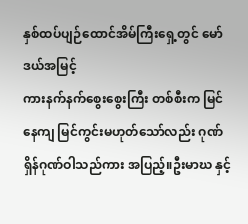နှစ်ထပ်ပျဉ်ထောင်အိမ်ကြီးရှေ့တွင် မော်ဒယ်အမြင့်
ကားနက်နက်စွေးစွေးကြီး တစ်စီးက မြင်နေကျ မြင်ကွင်းမဟုတ်သော်လည်း ဂုဏ်ရှိန်ဂုဏ်ဝါသည်ကား အပြည့်။ဦးမာဃ နှင့်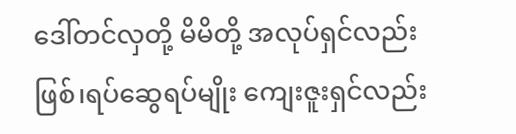ဒေါ်တင်လှတို့ မိမိတို့ အလုပ်ရှင်လည်းဖြစ်၊ရပ်ဆွေရပ်မျိုး ကျေးဇူးရှင်လည်း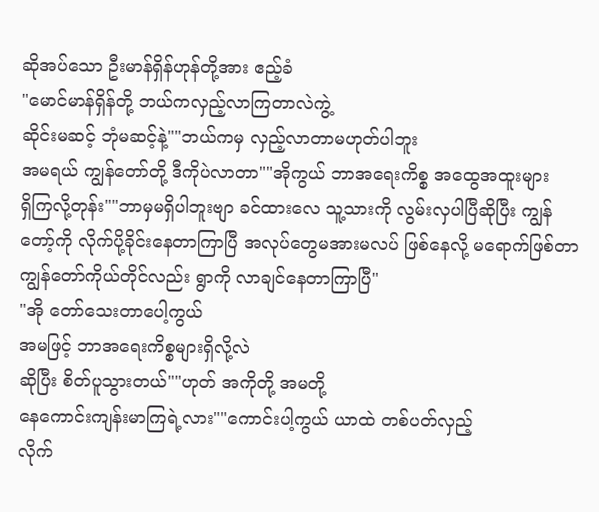ဆိုအပ်သော ဦးမာန်ရှိန်ဟုန်တို့အား ဧည့်ခံ
"မောင်မာန်ရှိန်တို့ ဘယ်ကလှည့်လာကြတာလဲကွဲ့
ဆိုင်းမဆင့် ဘုံမဆင့်နဲ့""ဘယ်ကမှ လှည့်လာတာမဟုတ်ပါဘူး
အမရယ် ကျွန်တော်တို့ ဒီကိုပဲလာတာ""အိုကွယ် ဘာအရေးကိစ္စ အထွေအထူးများ
ရှိကြလို့တုန်း""ဘာမှမရှိပါဘူးဗျာ ခင်ထားလေ သူ့သားကို လွမ်းလှပါပြီဆိုပြီး ကျွန်တော့်ကို လိုက်ပို့ခိုင်းနေတာကြာပြီ အလုပ်တွေမအားမလပ် ဖြစ်နေလို့ မရောက်ဖြစ်တာ ကျွန်တော်ကိုယ်တိုင်လည်း ရွာကို လာချင်နေတာကြာပြီ"
"အို တော်သေးတာပေါ့ကွယ်
အမဖြင့် ဘာအရေးကိစ္စများရှိလို့လဲ
ဆိုပြီး စိတ်ပူသွားတယ်""ဟုတ် အကိုတို့ အမတို့
နေကောင်းကျန်းမာကြရဲ့လား""ကောင်းပါ့ကွယ် ယာထဲ တစ်ပတ်လှည့်
လိုက်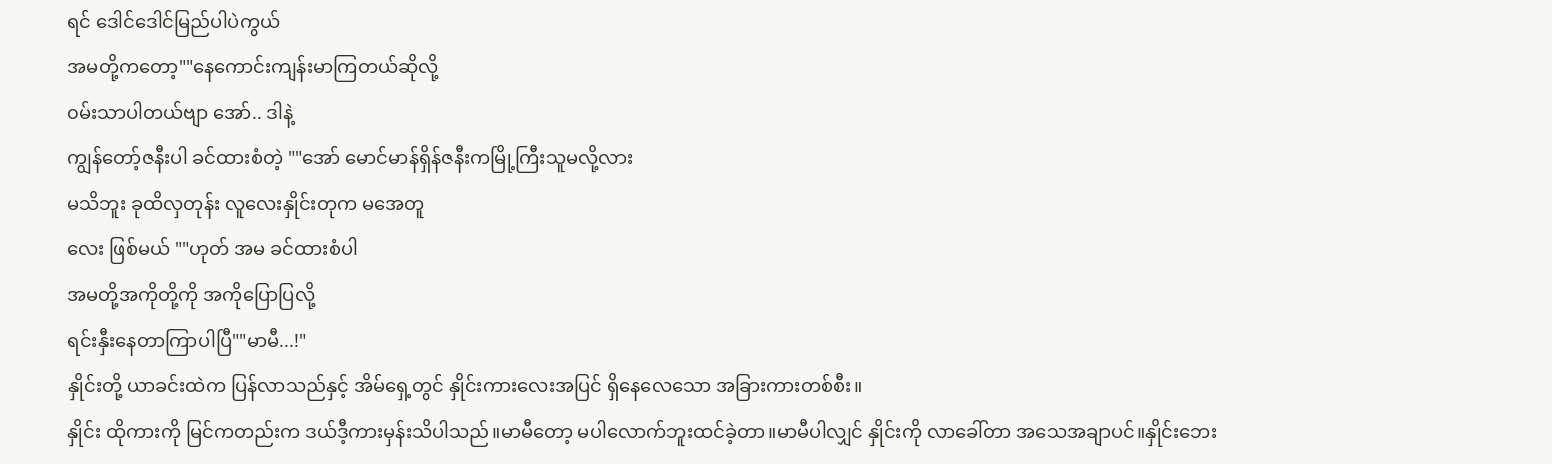ရင် ဒေါင်ဒေါင်မြည်ပါပဲကွယ်
အမတို့ကတော့""နေကောင်းကျန်းမာကြတယ်ဆိုလို့
၀မ်းသာပါတယ်ဗျာ အော်.. ဒါနဲ့
ကျွန်တော့်ဇနီးပါ ခင်ထားစံတဲ့ ""အော် မောင်မာန်ရှိန်ဇနီးကမြို့ကြီးသူမလို့လား
မသိဘူး ခုထိလှတုန်း လူလေးနှိုင်းတုက မအေတူ
လေး ဖြစ်မယ် ""ဟုတ် အမ ခင်ထားစံပါ
အမတို့အကိုတို့ကို အကိုပြောပြလို့
ရင်းနှီးနေတာကြာပါပြီ""မာမီ...!"
နှိုင်းတို့ ယာခင်းထဲက ပြန်လာသည်နှင့် အိမ်ရှေ့တွင် နှိုင်းကားလေးအပြင် ရှိနေလေသော အခြားကားတစ်စီး။
နှိုင်း ထိုကားကို မြင်ကတည်းက ဒယ်ဒီ့ကားမှန်းသိပါသည်။မာမီတော့ မပါလောက်ဘူးထင်ခဲ့တာ။မာမီပါလျှင် နှိုင်းကို လာခေါ်တာ အသေအချာပင်။နှိုင်းဘေး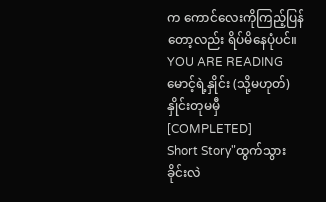က ကောင်လေးကိုကြည့်ပြန်တော့လည်း ရိပ်မိနေပုံပင်။
YOU ARE READING
မောင့်ရဲ့နှိုင်း (သို့မဟုတ်)နှိုင်းတုမမှီ [COMPLETED]
Short Story"ထွက်သွားခိုင်းလဲ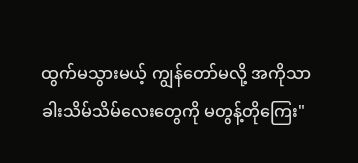ထွက်မသွားမယ့် ကျွန်တော်မလို့ အကိုသာ ခါးသိမ်သိမ်လေးတွေကို မတွန့်တိုကြေး"